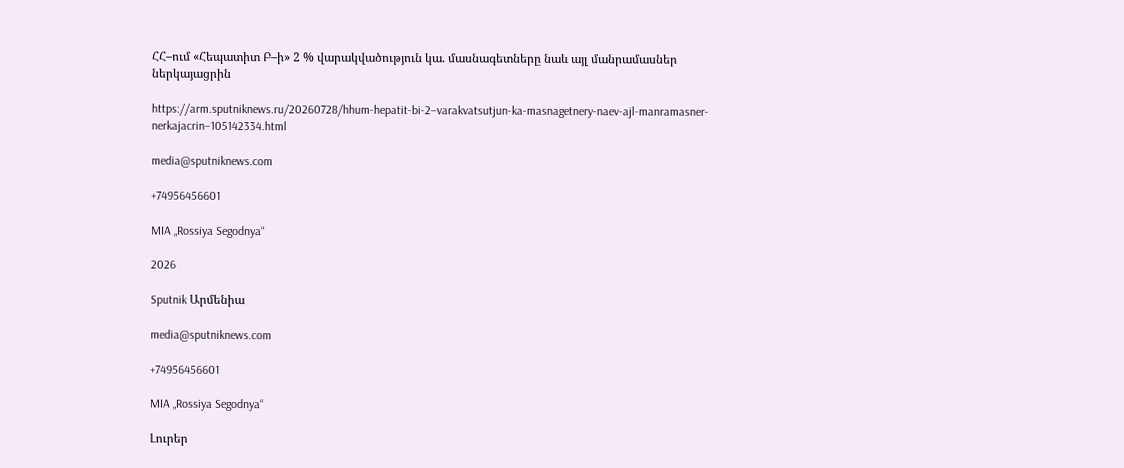ՀՀ–ում «Հեպատիտ Բ–ի» 2 % վարակվածություն կա. մասնագետները նաև այլ մանրամասներ ներկայացրին

https://arm.sputniknews.ru/20260728/hhum-hepatit-bi-2–varakvatsutjun-ka-masnagetnery-naev-ajl-manramasner-nerkajacrin–105142334.html

media@sputniknews.com

+74956456601

MIA „Rossiya Segodnya“

2026

Sputnik Արմենիա

media@sputniknews.com

+74956456601

MIA „Rossiya Segodnya“

Լուրեր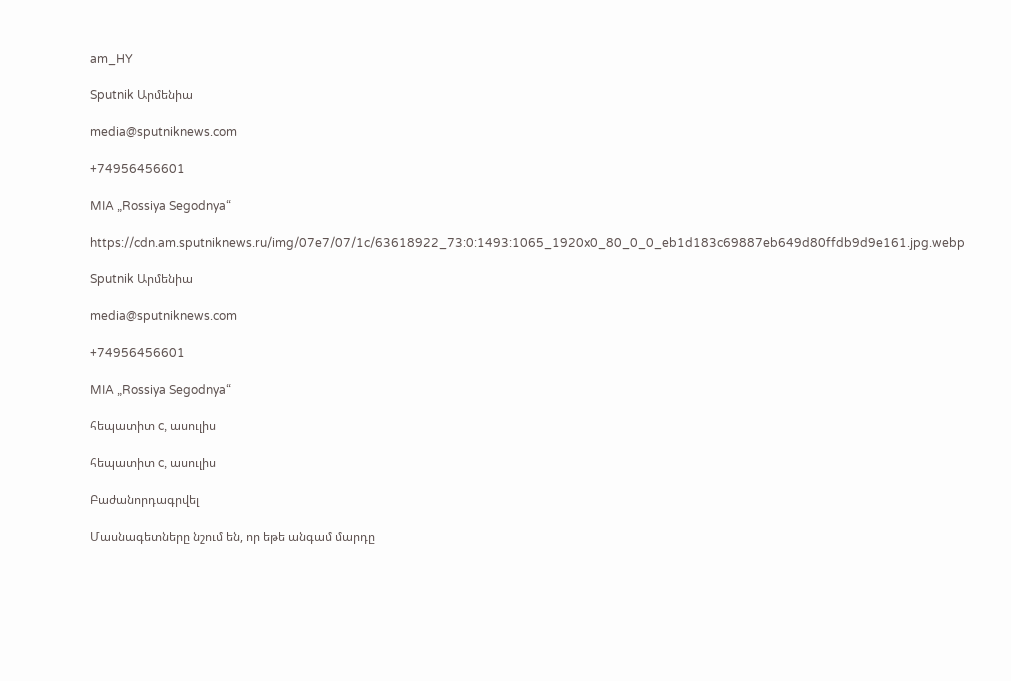am_HY

Sputnik Արմենիա

media@sputniknews.com

+74956456601

MIA „Rossiya Segodnya“

https://cdn.am.sputniknews.ru/img/07e7/07/1c/63618922_73:0:1493:1065_1920x0_80_0_0_eb1d183c69887eb649d80ffdb9d9e161.jpg.webp

Sputnik Արմենիա

media@sputniknews.com

+74956456601

MIA „Rossiya Segodnya“

հեպատիտ c, ասուլիս

հեպատիտ c, ասուլիս

Բաժանորդագրվել

Մասնագետները նշում են, որ եթե անգամ մարդը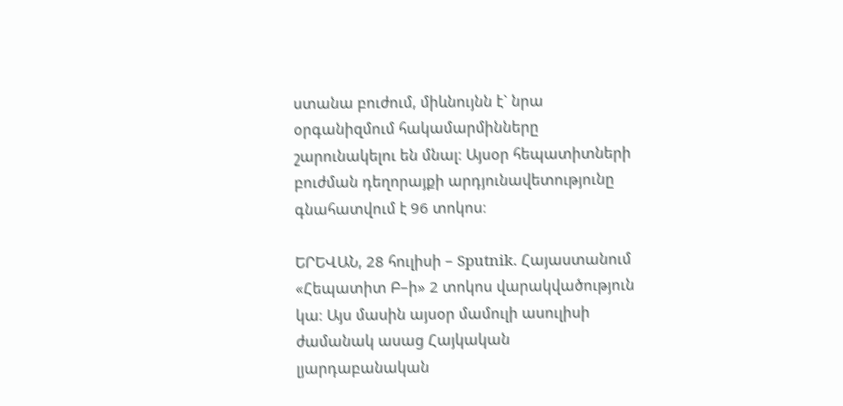ստանա բուժում, միևնույնն է` նրա օրգանիզմում հակամարմինները շարունակելու են մնալ։ Այսօր հեպատիտների բուժման դեղորայքի արդյունավետությունը գնահատվում է 96 տոկոս։

ԵՐԵՎԱՆ, 28 հուլիսի – Sputnik. Հայաստանում «Հեպատիտ Բ–ի» 2 տոկոս վարակվածություն կա։ Այս մասին այսօր մամուլի ասուլիսի ժամանակ ասաց Հայկական լյարդաբանական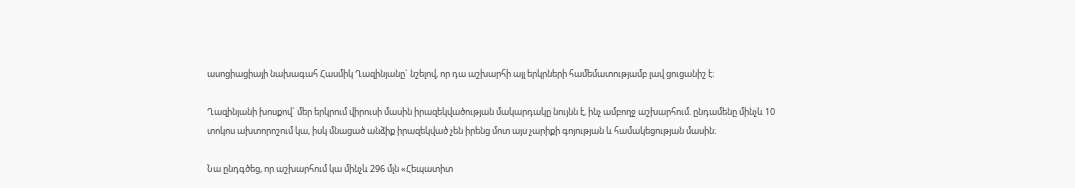ասոցիացիայի նախագահ Հասմիկ Ղազինյանը` նշելով, որ դա աշխարհի այլ երկրների համեմատությամբ լավ ցուցանիշ է։

Ղազինյանի խոսքով` մեր երկրում վիրուսի մասին իրազեկվածության մակարդակը նույնն է, ինչ ամբողջ աշխարհում. ընդամենը մինչև 10 տոկոս ախտորոշում կա, իսկ մնացած անձիք իրազեկված չեն իրենց մոտ այս չարիքի գոյության և համակեցության մասին։

Նա ընդգծեց, որ աշխարհում կա մինչև 296 մլն «Հեպատիտ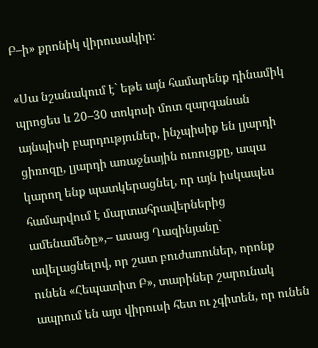Բ–ի» քրոնիկ վիրուսակիր։

«Սա նշանակում է` եթե այն համարենք դինամիկ պրոցես և 20–30 տոկոսի մոտ զարգանան այնպիսի բարդություներ, ինչպիսիք են լյարդի ցիռոզը, լյարդի առաջնային ուռուցքը, ապա կարող ենք պատկերացնել, որ այն իսկապես համարվում է մարտահրավերներից ամենամեծը»,– ասաց Ղազինյանը` ավելացնելով, որ շատ բուժառուներ, որոնք ունեն «Հեպատիտ Բ», տարիներ շարունակ ապրում են այս վիրուսի հետ ու չգիտեն, որ ունեն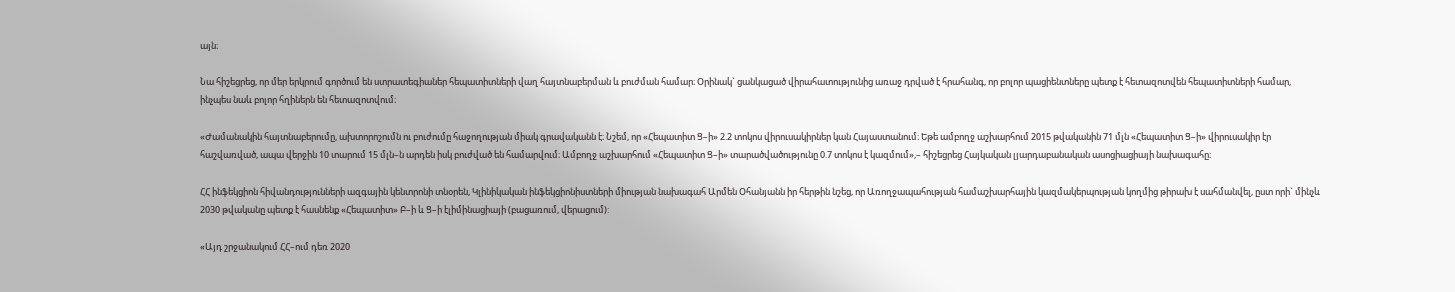այն։

Նա հիշեցրեց, որ մեր երկրում գործում են ստրատեգիաներ հեպատիտների վաղ հայտնաբերման և բուժման համար։ Օրինակ` ցանկացած վիրահատությունից առաջ դրված է հրահանգ, որ բոլոր պացիենտները պետք է հետազոտվեն հեպատիտների համար, ինչպես նաև բոլոր հղիներն են հետազոտվում։

«Ժամանակին հայտնաբերումը, ախտորոշումն ու բուժումը հաջողության միակ գրավականն է։ Նշեմ, որ «Հեպատիտ Ց–ի» 2.2 տոկոս վիրուսակիրներ կան Հայաստանում։ Եթե ամբողջ աշխարհում 2015 թվականին 71 մլն «Հեպատիտ Ց–ի» վիրուսակիր էր հաշվառված, ապա վերջին 10 տարում 15 մլն–ն արդեն իսկ բուժված են համարվում։ Ամբողջ աշխարհում «Հեպատիտ Ց–ի» տարածվածությունը 0.7 տոկոս է կազմում»,– հիշեցրեց Հայկական լյարդաբանական ասոցիացիայի նախագահը։

ՀՀ ինֆեկցիոն հիվանդությունների ազգային կենտրոնի տնօրեն, Կլինիկական ինֆեկցիոնիստների միության նախագահ Արմեն Օհանյանն իր հերթին նշեց, որ Առողջապահության համաշխարհային կազմակերպության կողմից թիրախ է սահմանվել, ըստ որի` մինչև 2030 թվականը պետք է հասնենք «Հեպատիտ» Բ–ի և Ց–ի էլիմինացիայի (բացառում, վերացում):

«Այդ շրջանակում ՀՀ–ում դեռ 2020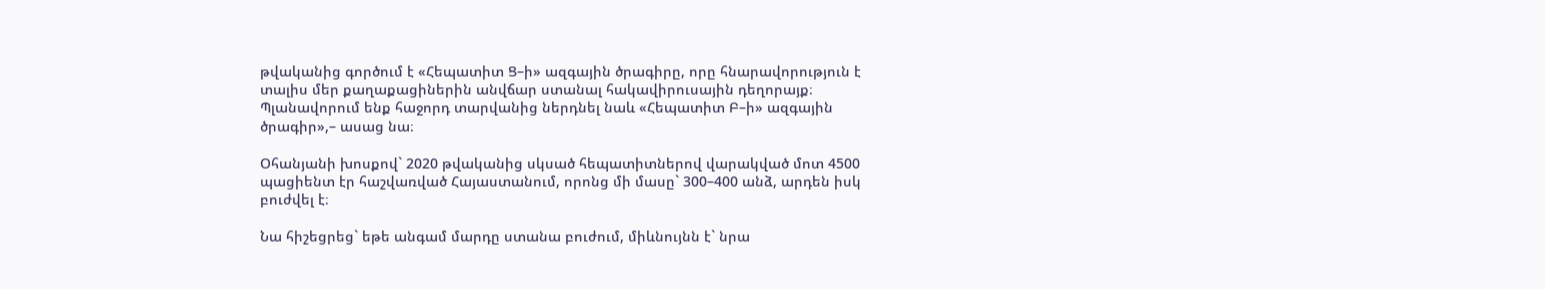թվականից գործում է «Հեպատիտ Ց–ի» ազգային ծրագիրը, որը հնարավորություն է տալիս մեր քաղաքացիներին անվճար ստանալ հակավիրուսային դեղորայք։ Պլանավորում ենք հաջորդ տարվանից ներդնել նաև «Հեպատիտ Բ–ի» ազգային ծրագիր»,– ասաց նա։

Օհանյանի խոսքով` 2020 թվականից սկսած հեպատիտներով վարակված մոտ 4500 պացիենտ էր հաշվառված Հայաստանում, որոնց մի մասը` 300–400 անձ, արդեն իսկ բուժվել է։

Նա հիշեցրեց` եթե անգամ մարդը ստանա բուժում, միևնույնն է` նրա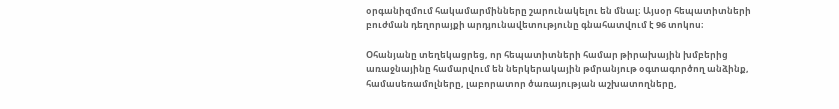օրգանիզմում հակամարմինները շարունակելու են մնալ։ Այսօր հեպատիտների բուժման դեղորայքի արդյունավետությունը գնահատվում է 96 տոկոս։

Օհանյանը տեղեկացրեց, որ հեպատիտների համար թիրախային խմբերից առաջնայինը համարվում են ներկերակային թմրանյութ օգտագործող անձինք, համասեռամոլները, լաբորատոր ծառայության աշխատողները,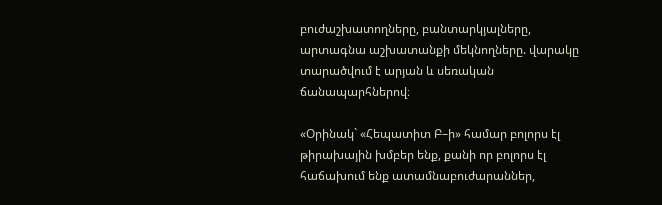բուժաշխատողները, բանտարկյալները, արտագնա աշխատանքի մեկնողները. վարակը տարածվում է արյան և սեռական ճանապարհներով։

«Օրինակ` «Հեպատիտ Բ–ի» համար բոլորս էլ թիրախային խմբեր ենք, քանի որ բոլորս էլ հաճախում ենք ատամնաբուժարաններ,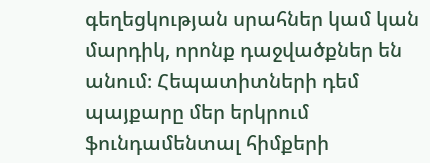գեղեցկության սրահներ կամ կան մարդիկ, որոնք դաջվածքներ են անում։ Հեպատիտների դեմ պայքարը մեր երկրում ֆունդամենտալ հիմքերի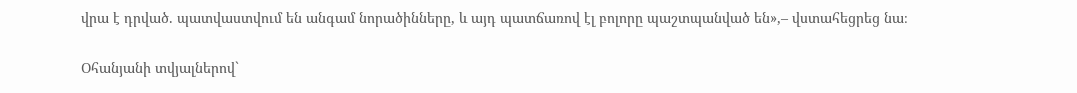վրա է դրված. պատվաստվում են անգամ նորածինները, և այդ պատճառով էլ բոլորը պաշտպանված են»,– վստահեցրեց նա։

Օհանյանի տվյալներով`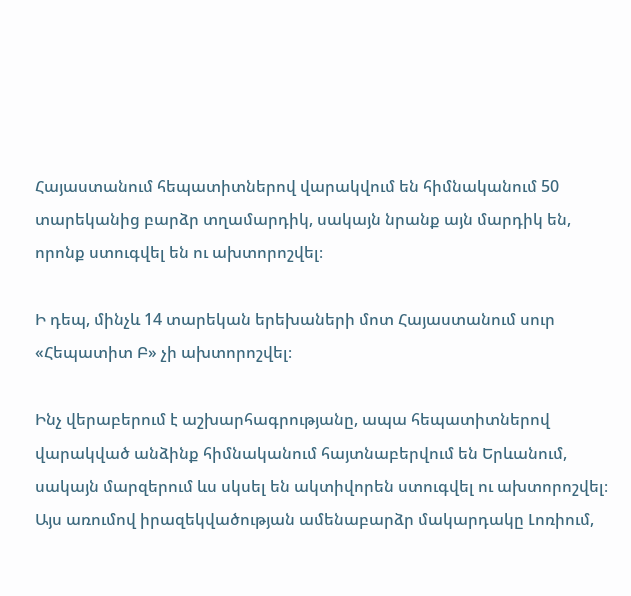Հայաստանում հեպատիտներով վարակվում են հիմնականում 50 տարեկանից բարձր տղամարդիկ, սակայն նրանք այն մարդիկ են, որոնք ստուգվել են ու ախտորոշվել։

Ի դեպ, մինչև 14 տարեկան երեխաների մոտ Հայաստանում սուր «Հեպատիտ Բ» չի ախտորոշվել։

Ինչ վերաբերում է աշխարհագրությանը, ապա հեպատիտներով վարակված անձինք հիմնականում հայտնաբերվում են Երևանում, սակայն մարզերում ևս սկսել են ակտիվորեն ստուգվել ու ախտորոշվել։ Այս առումով իրազեկվածության ամենաբարձր մակարդակը Լոռիում,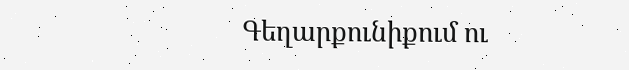Գեղարքունիքում ու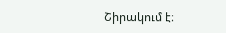Շիրակում է։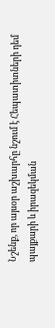Նշենք, որ այսօր աշխարհը նշում է Հեպատիտների դեմ պայքարի և իրազեկման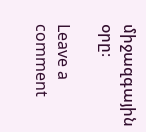միջազգային օրը։

Leave a comment